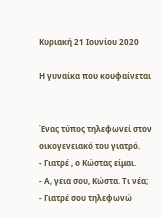Κυριακή 21 Ιουνίου 2020

Η γυναίκα που κουφαίνεται


Ένας τύπος τηλεφωνεί στον οικογενειακό του γιατρό.
- Γιατρέ , ο Κώστας είμαι.
- Α, γεια σου, Κώστα. Τι νέα;
- Γιατρέ σου τηλεφωνώ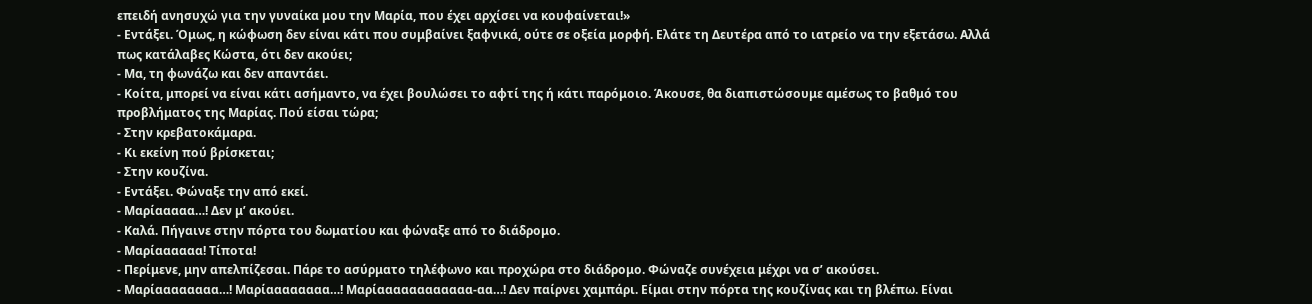επειδή ανησυχώ για την γυναίκα μου την Μαρία, που έχει αρχίσει να κουφαίνεται!»
- Εντάξει. Όμως, η κώφωση δεν είναι κάτι που συμβαίνει ξαφνικά, ούτε σε οξεία μορφή. Ελάτε τη Δευτέρα από το ιατρείο να την εξετάσω. Αλλά πως κατάλαβες Κώστα, ότι δεν ακούει;
- Μα, τη φωνάζω και δεν απαντάει.
- Κοίτα, μπορεί να είναι κάτι ασήμαντο, να έχει βουλώσει το αφτί της ή κάτι παρόμοιο. Άκουσε, θα διαπιστώσουμε αμέσως το βαθμό του προβλήματος της Μαρίας. Πού είσαι τώρα;
- Στην κρεβατοκάμαρα.
- Κι εκείνη πού βρίσκεται;
- Στην κουζίνα.
- Εντάξει. Φώναξε την από εκεί.
- Μαρίααααα…! Δεν μ’ ακούει.
- Καλά. Πήγαινε στην πόρτα του δωματίου και φώναξε από το διάδρομο.
- Μαρίαααααα! Τίποτα!
- Περίμενε, μην απελπίζεσαι. Πάρε το ασύρματο τηλέφωνο και προχώρα στο διάδρομο. Φώναζε συνέχεια μέχρι να σ’ ακούσει.
- Μαρίαααααααα…! Μαρίαααααααα…! Μαρίαααααααααααα-αα…! Δεν παίρνει χαμπάρι. Είμαι στην πόρτα της κουζίνας και τη βλέπω. Είναι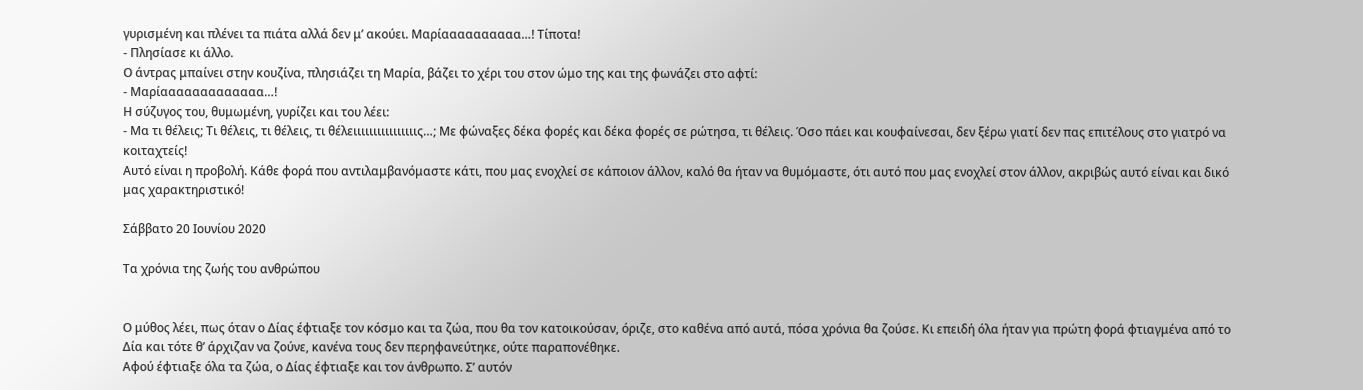γυρισμένη και πλένει τα πιάτα αλλά δεν μ’ ακούει. Μαρίαααααααααα…! Τίποτα!
- Πλησίασε κι άλλο.
Ο άντρας μπαίνει στην κουζίνα, πλησιάζει τη Μαρία, βάζει το χέρι του στον ώμο της και της φωνάζει στο αφτί:
- Μαρίααααααααααααα…!
Η σύζυγος του, θυμωμένη, γυρίζει και του λέει:
- Μα τι θέλεις; Τι θέλεις, τι θέλεις, τι θέλειιιιιιιιιιιιιιιις…; Με φώναξες δέκα φορές και δέκα φορές σε ρώτησα, τι θέλεις. Όσο πάει και κουφαίνεσαι, δεν ξέρω γιατί δεν πας επιτέλους στο γιατρό να κοιταχτείς!
Αυτό είναι η προβολή. Κάθε φορά που αντιλαμβανόμαστε κάτι, που μας ενοχλεί σε κάποιον άλλον, καλό θα ήταν να θυμόμαστε, ότι αυτό που μας ενοχλεί στον άλλον, ακριβώς αυτό είναι και δικό μας χαρακτηριστικό!

Σάββατο 20 Ιουνίου 2020

Τα χρόνια της ζωής του ανθρώπου


Ο μύθος λέει, πως όταν ο Δίας έφτιαξε τον κόσμο και τα ζώα, που θα τον κατοικούσαν, όριζε, στο καθένα από αυτά, πόσα χρόνια θα ζούσε. Κι επειδή όλα ήταν για πρώτη φορά φτιαγμένα από το Δία και τότε θ’ άρχιζαν να ζούνε, κανένα τους δεν περηφανεύτηκε, ούτε παραπονέθηκε.
Αφού έφτιαξε όλα τα ζώα, ο Δίας έφτιαξε και τον άνθρωπο. Σ’ αυτόν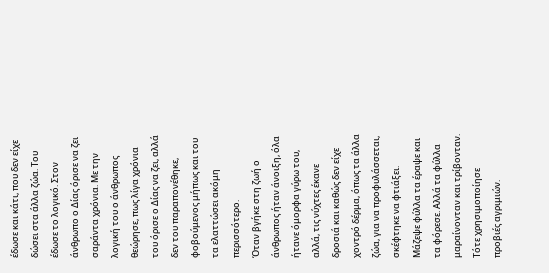έδωσε και κάτι, που δεν είχε δώσει στα άλλα ζώα. Του έδωσε το λογικό. Στον άνθρωπο ο Δίας όρισε να ζει σαράντα χρόνια. Με την λογική του ο άνθρωπος θεώρησε, πως λίγα χρόνια του όρισε ο Δίας να ζει, αλλά δεν του παραπονέθηκε, φοβούμενος μήπως και του τα ελαττώσει ακόμη περισσότερο.
Όταν βγήκε στη ζωή ο άνθρωπος ήταν άνοιξη, όλα ήτανε όμορφα γύρω του, αλλά, τις νύχτες έκανε δροσιά και καθώς δεν είχε χοντρό δέρμα, όπως τα άλλα ζώα, για να προφυλάσσεται, σκέφτηκε να φτιάξει. Μάζεψε φύλλα τα έραψε και τα φόρεσε. Αλλά τα φύλλα μαραίνονταν και τρίβονταν. Τότε χρησιμοποίησε προβιές αγριμιών.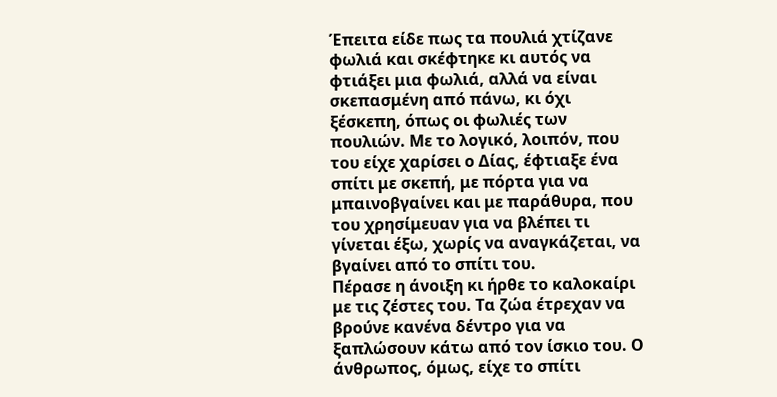Έπειτα είδε πως τα πουλιά χτίζανε φωλιά και σκέφτηκε κι αυτός να φτιάξει μια φωλιά, αλλά να είναι σκεπασμένη από πάνω, κι όχι ξέσκεπη, όπως οι φωλιές των πουλιών. Με το λογικό, λοιπόν, που του είχε χαρίσει ο Δίας, έφτιαξε ένα σπίτι με σκεπή, με πόρτα για να μπαινοβγαίνει και με παράθυρα, που του χρησίμευαν για να βλέπει τι γίνεται έξω, χωρίς να αναγκάζεται, να βγαίνει από το σπίτι του.
Πέρασε η άνοιξη κι ήρθε το καλοκαίρι με τις ζέστες του. Τα ζώα έτρεχαν να βρούνε κανένα δέντρο για να ξαπλώσουν κάτω από τον ίσκιο του. Ο άνθρωπος, όμως, είχε το σπίτι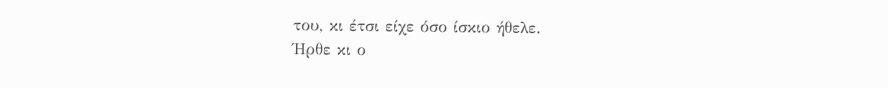του, κι έτσι είχε όσο ίσκιο ήθελε.
Ήρθε κι ο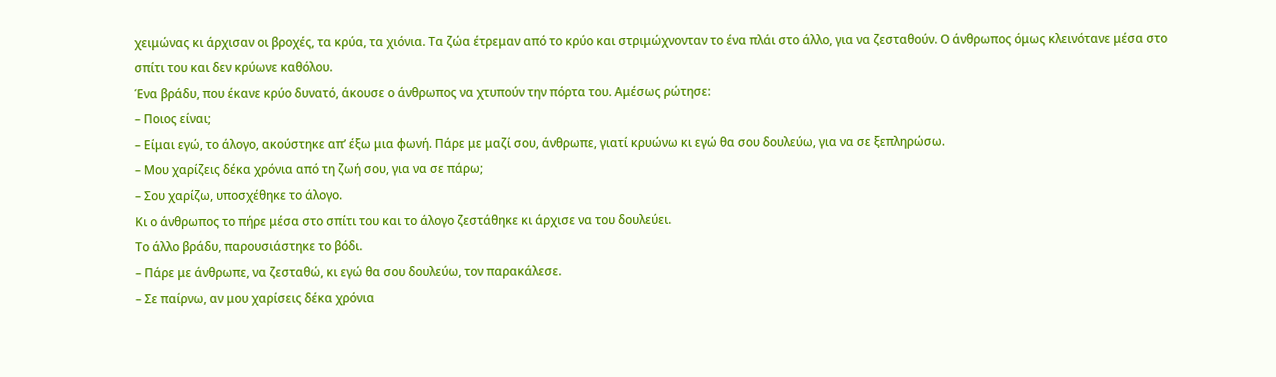χειμώνας κι άρχισαν οι βροχές, τα κρύα, τα χιόνια. Τα ζώα έτρεμαν από το κρύο και στριμώχνονταν το ένα πλάι στο άλλο, για να ζεσταθούν. Ο άνθρωπος όμως κλεινότανε μέσα στο σπίτι του και δεν κρύωνε καθόλου.
Ένα βράδυ, που έκανε κρύο δυνατό, άκουσε ο άνθρωπος να χτυπούν την πόρτα του. Αμέσως ρώτησε:
– Ποιος είναι;
– Είμαι εγώ, το άλογο, ακούστηκε απ’ έξω μια φωνή. Πάρε με μαζί σου, άνθρωπε, γιατί κρυώνω κι εγώ θα σου δουλεύω, για να σε ξεπληρώσω.
– Μου χαρίζεις δέκα χρόνια από τη ζωή σου, για να σε πάρω;
– Σου χαρίζω, υποσχέθηκε το άλογο.
Κι ο άνθρωπος το πήρε μέσα στο σπίτι του και το άλογο ζεστάθηκε κι άρχισε να του δουλεύει.
Το άλλο βράδυ, παρουσιάστηκε το βόδι.
– Πάρε με άνθρωπε, να ζεσταθώ, κι εγώ θα σου δουλεύω, τον παρακάλεσε.
– Σε παίρνω, αν μου χαρίσεις δέκα χρόνια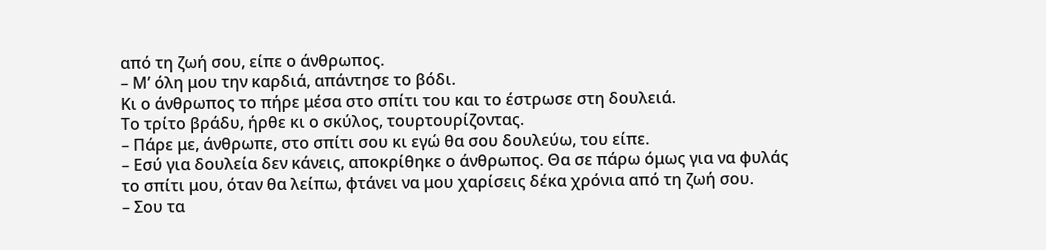από τη ζωή σου, είπε ο άνθρωπος.
– Μ’ όλη μου την καρδιά, απάντησε το βόδι.
Κι ο άνθρωπος το πήρε μέσα στο σπίτι του και το έστρωσε στη δουλειά.
Το τρίτο βράδυ, ήρθε κι ο σκύλος, τουρτουρίζοντας.
– Πάρε με, άνθρωπε, στο σπίτι σου κι εγώ θα σου δουλεύω, του είπε.
– Εσύ για δουλεία δεν κάνεις, αποκρίθηκε ο άνθρωπος. Θα σε πάρω όμως για να φυλάς το σπίτι μου, όταν θα λείπω, φτάνει να μου χαρίσεις δέκα χρόνια από τη ζωή σου.
– Σου τα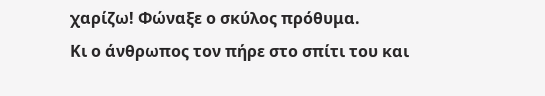χαρίζω! Φώναξε ο σκύλος πρόθυμα.
Κι ο άνθρωπος τον πήρε στο σπίτι του και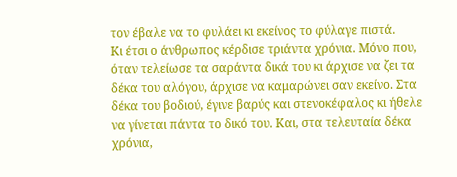τον έβαλε να το φυλάει κι εκείνος το φύλαγε πιστά.
Κι έτσι ο άνθρωπος κέρδισε τριάντα χρόνια. Μόνο που, όταν τελείωσε τα σαράντα δικά του κι άρχισε να ζει τα δέκα του αλόγου, άρχισε να καμαρώνει σαν εκείνο. Στα δέκα του βοδιού, έγινε βαρύς και στενοκέφαλος κι ήθελε να γίνεται πάντα το δικό του. Και, στα τελευταία δέκα χρόνια,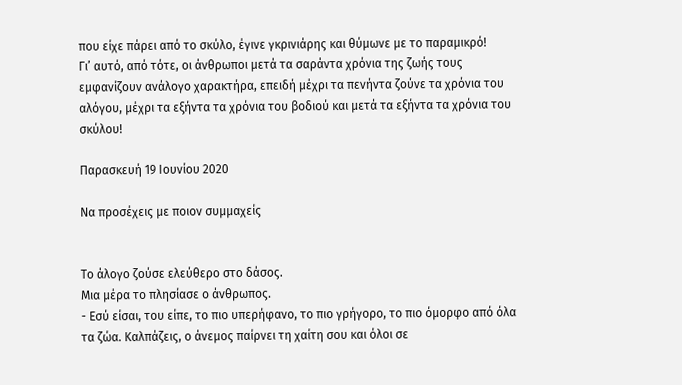που είχε πάρει από το σκύλο, έγινε γκρινιάρης και θύμωνε με το παραμικρό!
Γι’ αυτό, από τότε, οι άνθρωποι μετά τα σαράντα χρόνια της ζωής τους εμφανίζουν ανάλογο χαρακτήρα, επειδή μέχρι τα πενήντα ζούνε τα χρόνια του αλόγου, μέχρι τα εξήντα τα χρόνια του βοδιού και μετά τα εξήντα τα χρόνια του σκύλου!

Παρασκευή 19 Ιουνίου 2020

Να προσέχεις με ποιον συμμαχείς


Το άλογο ζούσε ελεύθερο στο δάσος.
Μια μέρα το πλησίασε ο άνθρωπος.
- Εσύ είσαι, του είπε, το πιο υπερήφανο, το πιο γρήγορο, το πιο όμορφο από όλα τα ζώα. Καλπάζεις, ο άνεμος παίρνει τη χαίτη σου και όλοι σε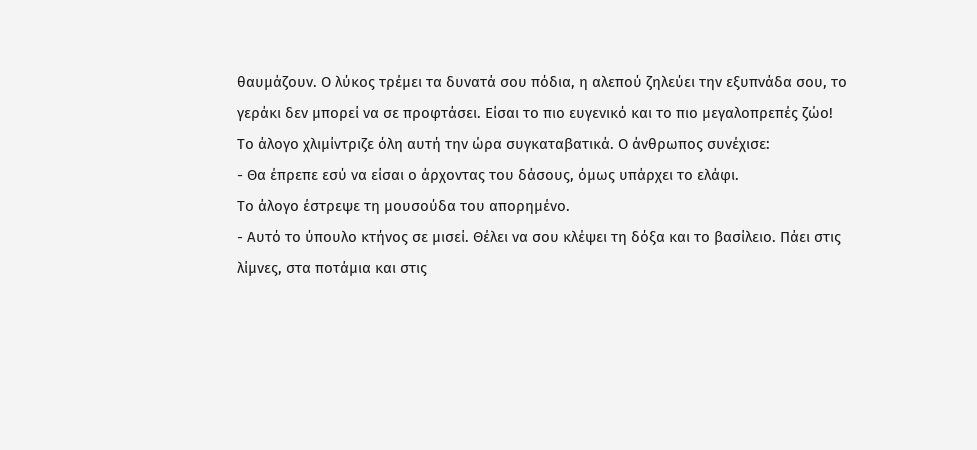θαυμάζουν. Ο λύκος τρέμει τα δυνατά σου πόδια, η αλεπού ζηλεύει την εξυπνάδα σου, το γεράκι δεν μπορεί να σε προφτάσει. Είσαι το πιο ευγενικό και το πιο μεγαλοπρεπές ζώο!
Το άλογο χλιμίντριζε όλη αυτή την ώρα συγκαταβατικά. Ο άνθρωπος συνέχισε:
- Θα έπρεπε εσύ να είσαι ο άρχοντας του δάσους, όμως υπάρχει το ελάφι.
Το άλογο έστρεψε τη μουσούδα του απορημένο.
- Αυτό το ύπουλο κτήνος σε μισεί. Θέλει να σου κλέψει τη δόξα και το βασίλειο. Πάει στις λίμνες, στα ποτάμια και στις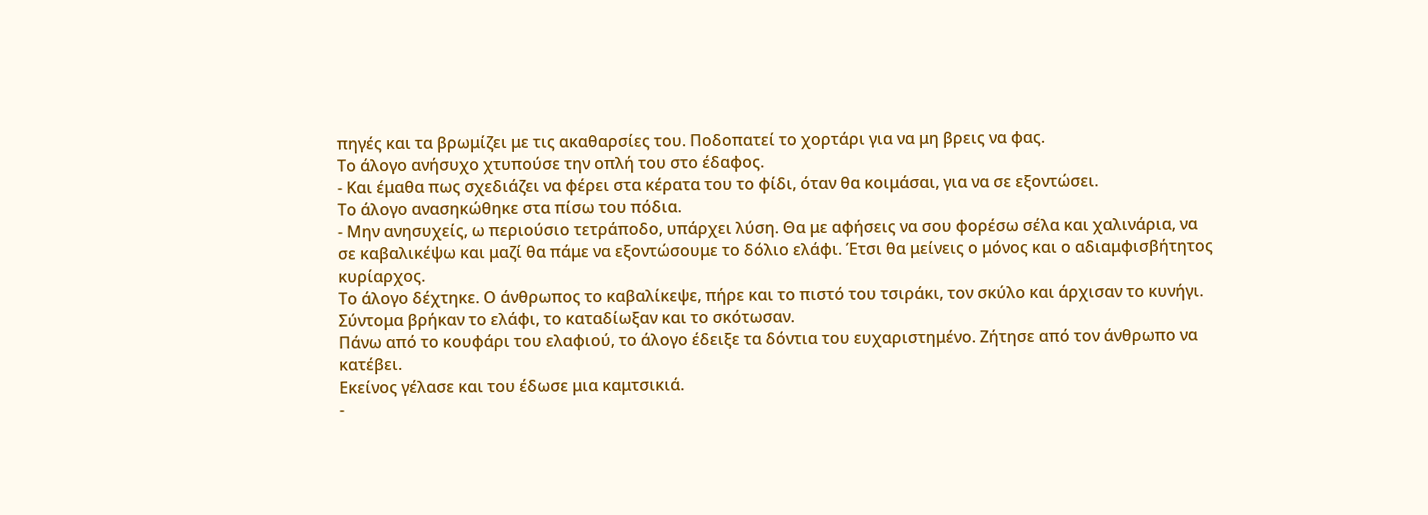πηγές και τα βρωμίζει με τις ακαθαρσίες του. Ποδοπατεί το χορτάρι για να μη βρεις να φας.
Το άλογο ανήσυχο χτυπούσε την οπλή του στο έδαφος.
- Και έμαθα πως σχεδιάζει να φέρει στα κέρατα του το φίδι, όταν θα κοιμάσαι, για να σε εξοντώσει.
Το άλογο ανασηκώθηκε στα πίσω του πόδια.
- Μην ανησυχείς, ω περιούσιο τετράποδο, υπάρχει λύση. Θα με αφήσεις να σου φορέσω σέλα και χαλινάρια, να σε καβαλικέψω και μαζί θα πάμε να εξοντώσουμε το δόλιο ελάφι. Έτσι θα μείνεις ο μόνος και ο αδιαμφισβήτητος κυρίαρχος.
Το άλογο δέχτηκε. Ο άνθρωπος το καβαλίκεψε, πήρε και το πιστό του τσιράκι, τον σκύλο και άρχισαν το κυνήγι.
Σύντομα βρήκαν το ελάφι, το καταδίωξαν και το σκότωσαν.
Πάνω από το κουφάρι του ελαφιού, το άλογο έδειξε τα δόντια του ευχαριστημένο. Ζήτησε από τον άνθρωπο να κατέβει.
Εκείνος γέλασε και του έδωσε μια καμτσικιά.
-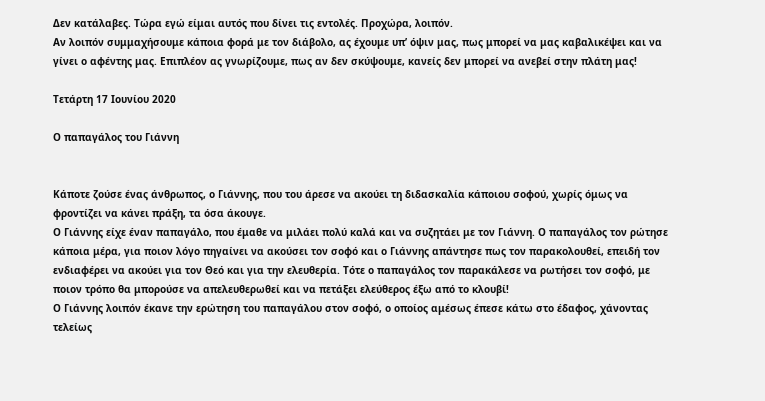Δεν κατάλαβες. Τώρα εγώ είμαι αυτός που δίνει τις εντολές. Προχώρα, λοιπόν.
Αν λοιπόν συμμαχήσουμε κάποια φορά με τον διάβολο, ας έχουμε υπ’ όψιν μας, πως μπορεί να μας καβαλικέψει και να γίνει ο αφέντης μας. Επιπλέον ας γνωρίζουμε, πως αν δεν σκύψουμε, κανείς δεν μπορεί να ανεβεί στην πλάτη μας!

Τετάρτη 17 Ιουνίου 2020

Ο παπαγάλος του Γιάννη


Κάποτε ζούσε ένας άνθρωπος, ο Γιάννης, που του άρεσε να ακούει τη διδασκαλία κάποιου σοφού, χωρίς όμως να φροντίζει να κάνει πράξη, τα όσα άκουγε.
Ο Γιάννης είχε έναν παπαγάλο, που έμαθε να μιλάει πολύ καλά και να συζητάει με τον Γιάννη. Ο παπαγάλος τον ρώτησε κάποια μέρα, για ποιον λόγο πηγαίνει να ακούσει τον σοφό και ο Γιάννης απάντησε πως τον παρακολουθεί, επειδή τον ενδιαφέρει να ακούει για τον Θεό και για την ελευθερία. Τότε ο παπαγάλος τον παρακάλεσε να ρωτήσει τον σοφό, με ποιον τρόπο θα μπορούσε να απελευθερωθεί και να πετάξει ελεύθερος έξω από το κλουβί!
Ο Γιάννης λοιπόν έκανε την ερώτηση του παπαγάλου στον σοφό, ο οποίος αμέσως έπεσε κάτω στο έδαφος, χάνοντας τελείως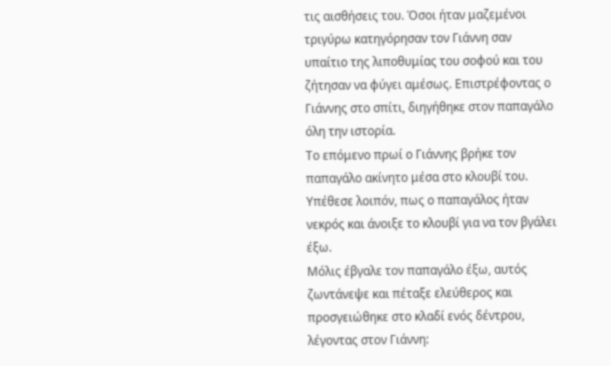τις αισθήσεις του. Όσοι ήταν μαζεμένοι τριγύρω κατηγόρησαν τον Γιάννη σαν υπαίτιο της λιποθυμίας του σοφού και του ζήτησαν να φύγει αμέσως. Επιστρέφοντας ο Γιάννης στο σπίτι, διηγήθηκε στον παπαγάλο όλη την ιστορία.
Το επόμενο πρωί ο Γιάννης βρήκε τον παπαγάλο ακίνητο μέσα στο κλουβί του. Υπέθεσε λοιπόν, πως ο παπαγάλος ήταν νεκρός και άνοιξε το κλουβί για να τον βγάλει έξω.
Μόλις έβγαλε τον παπαγάλο έξω, αυτός ζωντάνεψε και πέταξε ελεύθερος και προσγειώθηκε στο κλαδί ενός δέντρου, λέγοντας στον Γιάννη: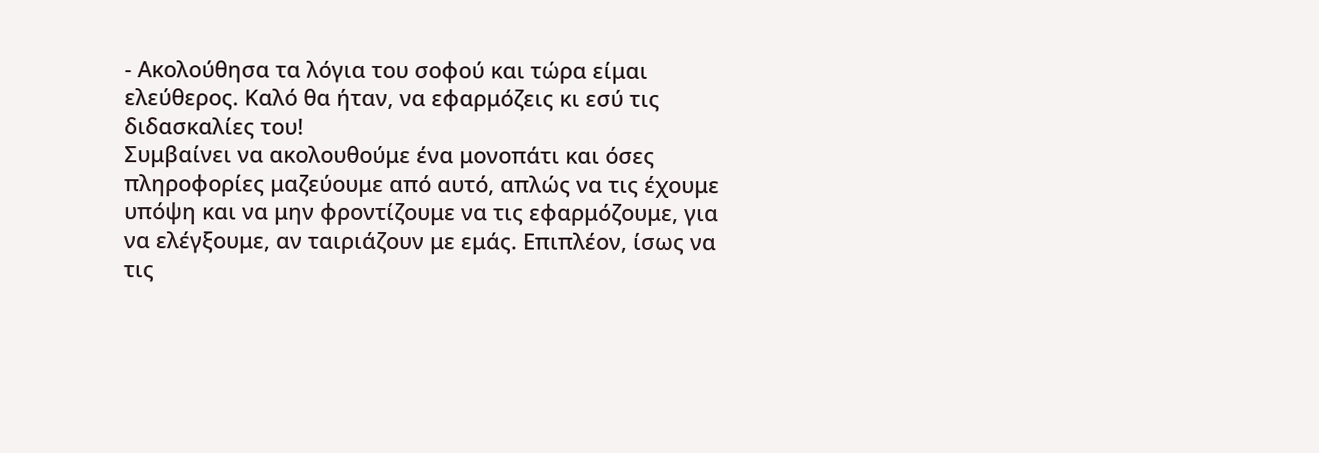- Ακολούθησα τα λόγια του σοφού και τώρα είμαι ελεύθερος. Καλό θα ήταν, να εφαρμόζεις κι εσύ τις διδασκαλίες του!
Συμβαίνει να ακολουθούμε ένα μονοπάτι και όσες πληροφορίες μαζεύουμε από αυτό, απλώς να τις έχουμε υπόψη και να μην φροντίζουμε να τις εφαρμόζουμε, για να ελέγξουμε, αν ταιριάζουν με εμάς. Επιπλέον, ίσως να τις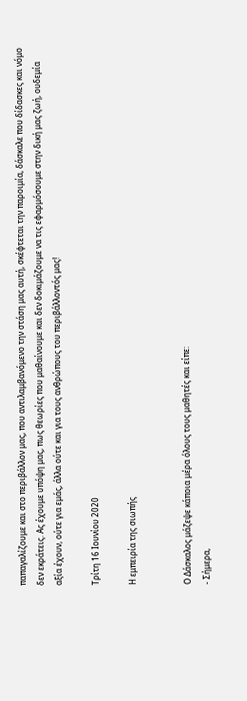παπαγαλίζουμε και στο περιβάλλον μας, που αντιλαμβανόμενο την στάση μας αυτή, σκέφτεται την παροιμία, δάσκαλε που δίδασκες και νόμο δεν εκράτεις. Ας έχουμε υπόψη μας, πως θεωρίες που μαθαίνουμε και δεν δοκιμάζουμε να τις εφαρμόσουμε στην δική μας ζωή, ουδεμία αξία έχουν, ούτε για εμάς, άλλα ούτε και για τους ανθρώπους του περιβάλλοντός μας!

Τρίτη 16 Ιουνίου 2020

Η εμπειρία της σιωπής


Ο Δάσκαλος μάζεψε κάποια μέρα όλους τους μαθητές και είπε:
- Σήμερα,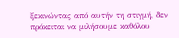ξεκινώντας από αυτήν τη στιγμή, δεν πρόκειται να μιλήσουμε καθόλου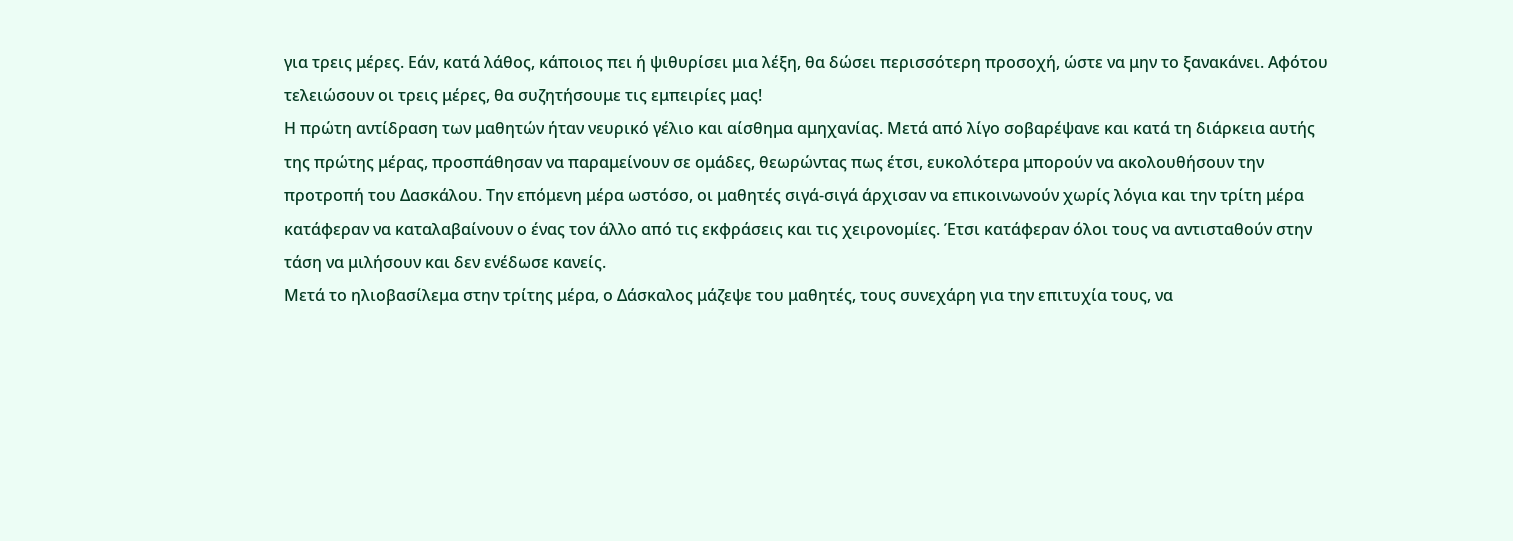για τρεις μέρες. Εάν, κατά λάθος, κάποιος πει ή ψιθυρίσει μια λέξη, θα δώσει περισσότερη προσοχή, ώστε να μην το ξανακάνει. Αφότου τελειώσουν οι τρεις μέρες, θα συζητήσουμε τις εμπειρίες μας!
Η πρώτη αντίδραση των μαθητών ήταν νευρικό γέλιο και αίσθημα αμηχανίας. Μετά από λίγο σοβαρέψανε και κατά τη διάρκεια αυτής της πρώτης μέρας, προσπάθησαν να παραμείνουν σε ομάδες, θεωρώντας πως έτσι, ευκολότερα μπορούν να ακολουθήσουν την προτροπή του Δασκάλου. Την επόμενη μέρα ωστόσο, οι μαθητές σιγά-σιγά άρχισαν να επικοινωνούν χωρίς λόγια και την τρίτη μέρα κατάφεραν να καταλαβαίνουν ο ένας τον άλλο από τις εκφράσεις και τις χειρονομίες. Έτσι κατάφεραν όλοι τους να αντισταθούν στην τάση να μιλήσουν και δεν ενέδωσε κανείς.
Μετά το ηλιοβασίλεμα στην τρίτης μέρα, ο Δάσκαλος μάζεψε του μαθητές, τους συνεχάρη για την επιτυχία τους, να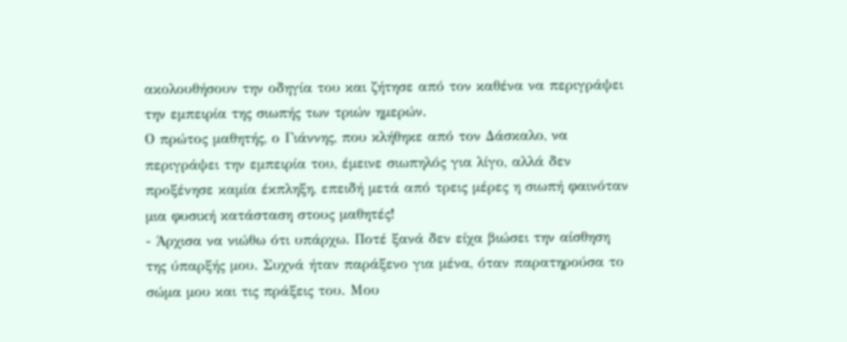ακολουθήσουν την οδηγία του και ζήτησε από τον καθένα να περιγράψει την εμπειρία της σιωπής των τριών ημερών.
Ο πρώτος μαθητής, ο Γιάννης, που κλήθηκε από τον Δάσκαλο, να περιγράψει την εμπειρία του, έμεινε σιωπηλός για λίγο, αλλά δεν προξένησε καμία έκπληξη, επειδή μετά από τρεις μέρες η σιωπή φαινόταν μια φυσική κατάσταση στους μαθητές!
- Άρχισα να νιώθω ότι υπάρχω. Ποτέ ξανά δεν είχα βιώσει την αίσθηση της ύπαρξής μου. Συχνά ήταν παράξενο για μένα, όταν παρατηρούσα το σώμα μου και τις πράξεις του. Μου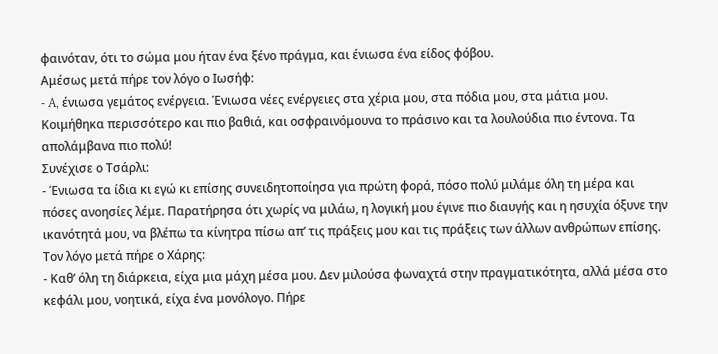φαινόταν, ότι το σώμα μου ήταν ένα ξένο πράγμα, και ένιωσα ένα είδος φόβου.
Αμέσως μετά πήρε τον λόγο ο Ιωσήφ:
- A, ένιωσα γεμάτος ενέργεια. Ένιωσα νέες ενέργειες στα χέρια μου, στα πόδια μου, στα μάτια μου. Κοιμήθηκα περισσότερο και πιο βαθιά, και οσφραινόμουνα το πράσινο και τα λουλούδια πιο έντονα. Τα απολάμβανα πιο πολύ!
Συνέχισε ο Τσάρλι:
- Ένιωσα τα ίδια κι εγώ κι επίσης συνειδητοποίησα για πρώτη φορά, πόσο πολύ μιλάμε όλη τη μέρα και πόσες ανοησίες λέμε. Παρατήρησα ότι χωρίς να μιλάω, η λογική μου έγινε πιο διαυγής και η ησυχία όξυνε την ικανότητά μου, να βλέπω τα κίνητρα πίσω απ’ τις πράξεις μου και τις πράξεις των άλλων ανθρώπων επίσης.
Τον λόγο μετά πήρε ο Χάρης:
- Καθ’ όλη τη διάρκεια, είχα μια μάχη μέσα μου. Δεν μιλούσα φωναχτά στην πραγματικότητα, αλλά μέσα στο κεφάλι μου, νοητικά, είχα ένα μονόλογο. Πήρε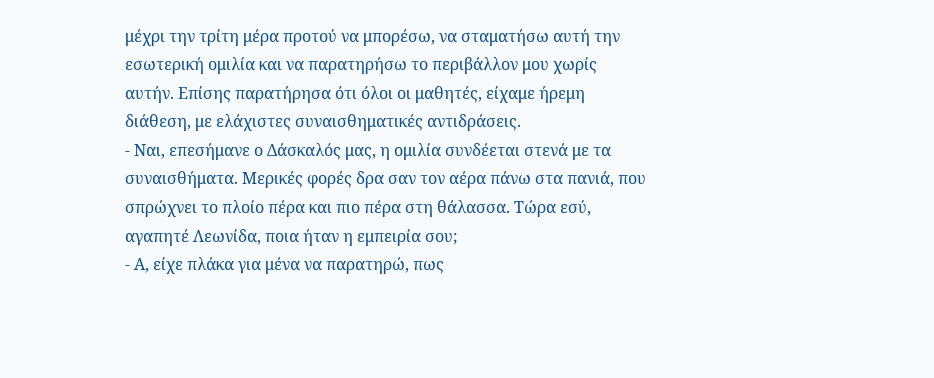μέχρι την τρίτη μέρα προτού να μπορέσω, να σταματήσω αυτή την εσωτερική ομιλία και να παρατηρήσω το περιβάλλον μου χωρίς αυτήν. Επίσης παρατήρησα ότι όλοι οι μαθητές, είχαμε ήρεμη διάθεση, με ελάχιστες συναισθηματικές αντιδράσεις.
- Ναι, επεσήμανε ο Δάσκαλός μας, η ομιλία συνδέεται στενά με τα συναισθήματα. Μερικές φορές δρα σαν τον αέρα πάνω στα πανιά, που σπρώχνει το πλοίο πέρα και πιο πέρα στη θάλασσα. Τώρα εσύ, αγαπητέ Λεωνίδα, ποια ήταν η εμπειρία σου;
- Α, είχε πλάκα για μένα να παρατηρώ, πως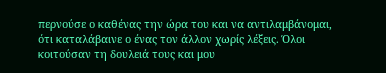περνούσε ο καθένας την ώρα του και να αντιλαμβάνομαι, ότι καταλάβαινε ο ένας τον άλλον χωρίς λέξεις. Όλοι κοιτούσαν τη δουλειά τους και μου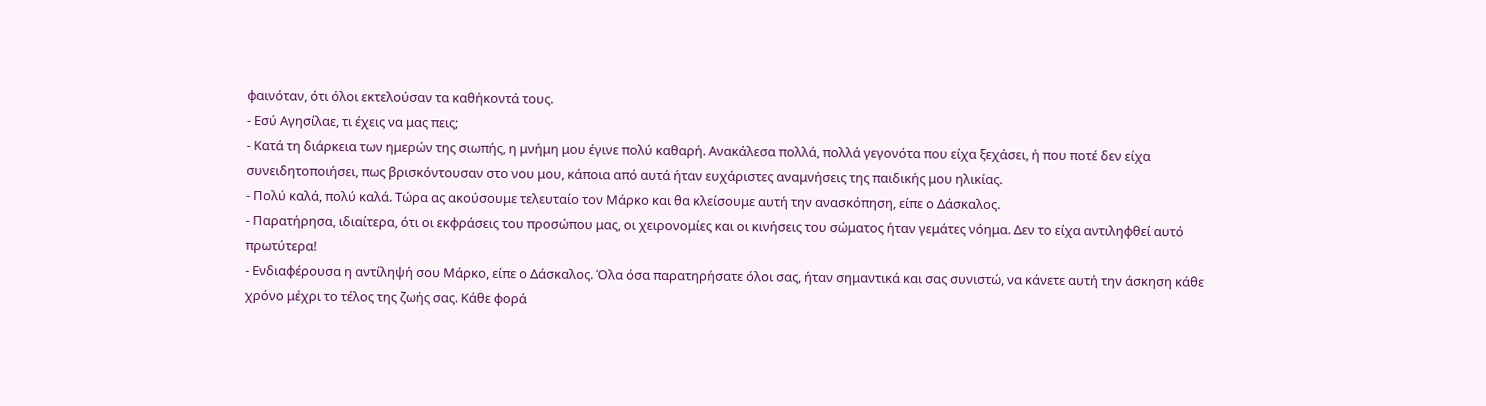φαινόταν, ότι όλοι εκτελούσαν τα καθήκοντά τους.
- Εσύ Αγησίλαε, τι έχεις να μας πεις;
- Κατά τη διάρκεια των ημερών της σιωπής, η μνήμη μου έγινε πολύ καθαρή. Ανακάλεσα πολλά, πολλά γεγονότα που είχα ξεχάσει, ή που ποτέ δεν είχα συνειδητοποιήσει, πως βρισκόντουσαν στο νου μου, κάποια από αυτά ήταν ευχάριστες αναμνήσεις της παιδικής μου ηλικίας.
- Πολύ καλά, πολύ καλά. Τώρα ας ακούσουμε τελευταίο τον Μάρκο και θα κλείσουμε αυτή την ανασκόπηση, είπε ο Δάσκαλος.
- Παρατήρησα, ιδιαίτερα, ότι οι εκφράσεις του προσώπου μας, οι χειρονομίες και οι κινήσεις του σώματος ήταν γεμάτες νόημα. Δεν το είχα αντιληφθεί αυτό πρωτύτερα!
- Ενδιαφέρουσα η αντίληψή σου Μάρκο, είπε ο Δάσκαλος. Όλα όσα παρατηρήσατε όλοι σας, ήταν σημαντικά και σας συνιστώ, να κάνετε αυτή την άσκηση κάθε χρόνο μέχρι το τέλος της ζωής σας. Κάθε φορά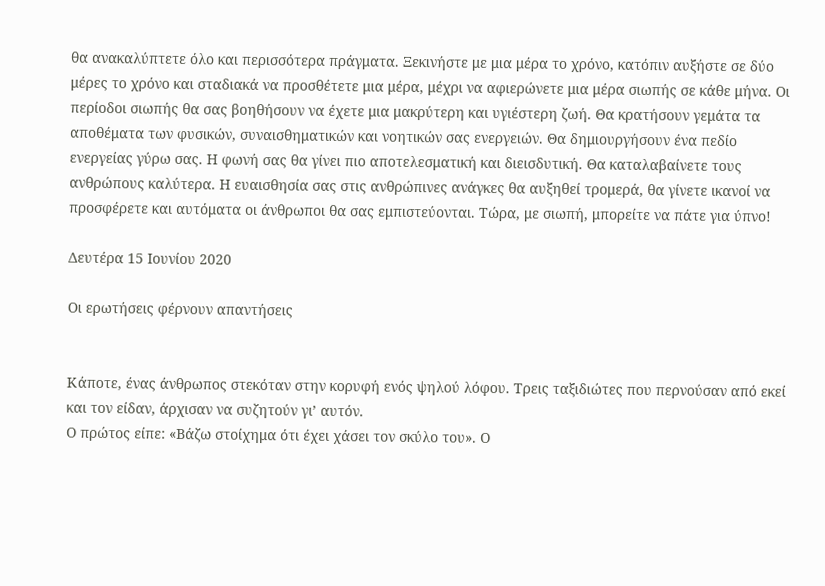θα ανακαλύπτετε όλο και περισσότερα πράγματα. Ξεκινήστε με μια μέρα το χρόνο, κατόπιν αυξήστε σε δύο μέρες το χρόνο και σταδιακά να προσθέτετε μια μέρα, μέχρι να αφιερώνετε μια μέρα σιωπής σε κάθε μήνα. Οι περίοδοι σιωπής θα σας βοηθήσουν να έχετε μια μακρύτερη και υγιέστερη ζωή. Θα κρατήσουν γεμάτα τα αποθέματα των φυσικών, συναισθηματικών και νοητικών σας ενεργειών. Θα δημιουργήσουν ένα πεδίο ενεργείας γύρω σας. Η φωνή σας θα γίνει πιο αποτελεσματική και διεισδυτική. Θα καταλαβαίνετε τους ανθρώπους καλύτερα. Η ευαισθησία σας στις ανθρώπινες ανάγκες θα αυξηθεί τρομερά, θα γίνετε ικανοί να προσφέρετε και αυτόματα οι άνθρωποι θα σας εμπιστεύονται. Τώρα, με σιωπή, μπορείτε να πάτε για ύπνο!

Δευτέρα 15 Ιουνίου 2020

Οι ερωτήσεις φέρνουν απαντήσεις


Κάποτε, ένας άνθρωπος στεκόταν στην κορυφή ενός ψηλού λόφου. Τρεις ταξιδιώτες που περνούσαν από εκεί και τον είδαν, άρχισαν να συζητούν γι’ αυτόν.
Ο πρώτος είπε: «Βάζω στοίχημα ότι έχει χάσει τον σκύλο του». Ο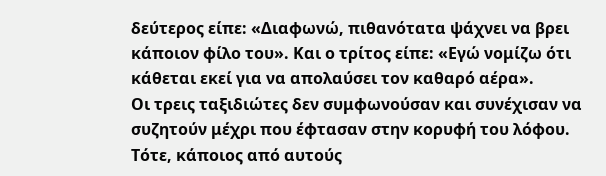δεύτερος είπε: «Διαφωνώ, πιθανότατα ψάχνει να βρει κάποιον φίλο του». Και ο τρίτος είπε: «Εγώ νομίζω ότι κάθεται εκεί για να απολαύσει τον καθαρό αέρα».
Οι τρεις ταξιδιώτες δεν συμφωνούσαν και συνέχισαν να συζητούν μέχρι που έφτασαν στην κορυφή του λόφου.
Τότε, κάποιος από αυτούς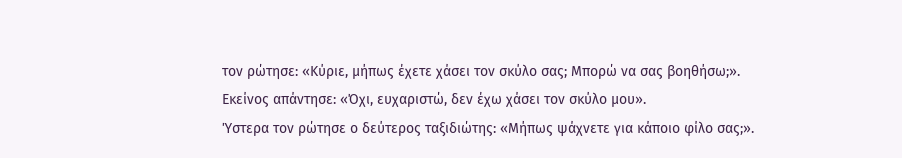τον ρώτησε: «Κύριε, μήπως έχετε χάσει τον σκύλο σας; Μπορώ να σας βοηθήσω;».
Εκείνος απάντησε: «Όχι, ευχαριστώ, δεν έχω χάσει τον σκύλο μου».
Ύστερα τον ρώτησε ο δεύτερος ταξιδιώτης: «Μήπως ψάχνετε για κάποιο φίλο σας;».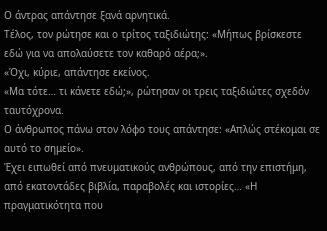Ο άντρας απάντησε ξανά αρνητικά.
Τέλος, τον ρώτησε και ο τρίτος ταξιδιώτης: «Μήπως βρίσκεστε εδώ για να απολαύσετε τον καθαρό αέρα;».
«Όχι, κύριε, απάντησε εκείνος.
«Μα τότε… τι κάνετε εδώ;», ρώτησαν οι τρεις ταξιδιώτες σχεδόν ταυτόχρονα.
Ο άνθρωπος πάνω στον λόφο τους απάντησε: «Απλώς στέκομαι σε αυτό το σημείο».
Έχει ειπωθεί από πνευματικούς ανθρώπους, από την επιστήμη, από εκατοντάδες βιβλία, παραβολές και ιστορίες… «Η πραγματικότητα που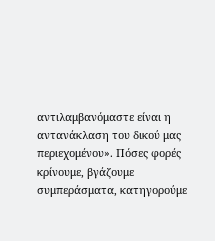αντιλαμβανόμαστε είναι η αντανάκλαση του δικού μας περιεχομένου». Πόσες φορές κρίνουμε, βγάζουμε συμπεράσματα, κατηγορούμε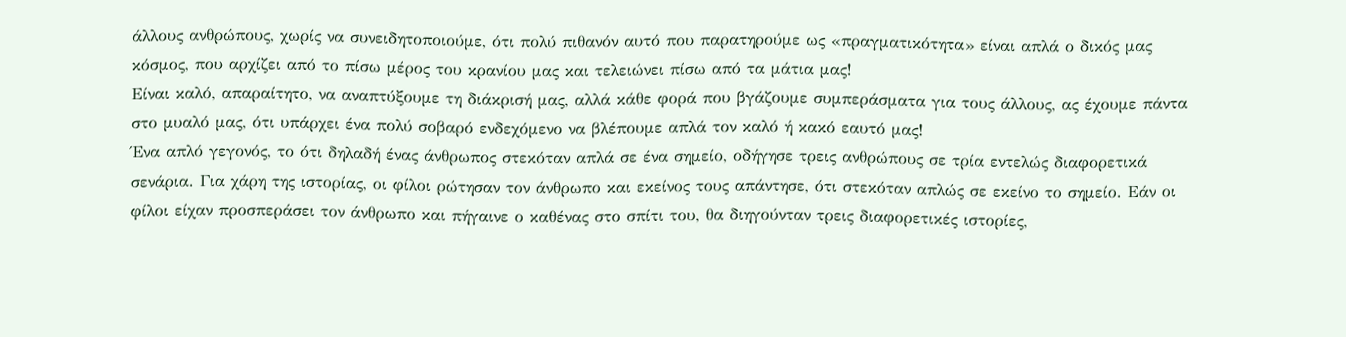άλλους ανθρώπους, χωρίς να συνειδητοποιούμε, ότι πολύ πιθανόν αυτό που παρατηρούμε ως «πραγματικότητα» είναι απλά ο δικός μας κόσμος, που αρχίζει από το πίσω μέρος του κρανίου μας και τελειώνει πίσω από τα μάτια μας!
Είναι καλό, απαραίτητο, να αναπτύξουμε τη διάκρισή μας, αλλά κάθε φορά που βγάζουμε συμπεράσματα για τους άλλους, ας έχουμε πάντα στο μυαλό μας, ότι υπάρχει ένα πολύ σοβαρό ενδεχόμενο να βλέπουμε απλά τον καλό ή κακό εαυτό μας!
Ένα απλό γεγονός, το ότι δηλαδή ένας άνθρωπος στεκόταν απλά σε ένα σημείο, οδήγησε τρεις ανθρώπους σε τρία εντελώς διαφορετικά σενάρια. Για χάρη της ιστορίας, οι φίλοι ρώτησαν τον άνθρωπο και εκείνος τους απάντησε, ότι στεκόταν απλώς σε εκείνο το σημείο. Εάν οι φίλοι είχαν προσπεράσει τον άνθρωπο και πήγαινε ο καθένας στο σπίτι του, θα διηγούνταν τρεις διαφορετικές ιστορίες,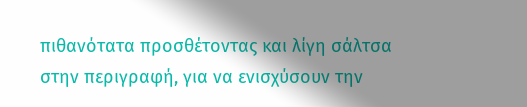πιθανότατα προσθέτοντας και λίγη σάλτσα στην περιγραφή, για να ενισχύσουν την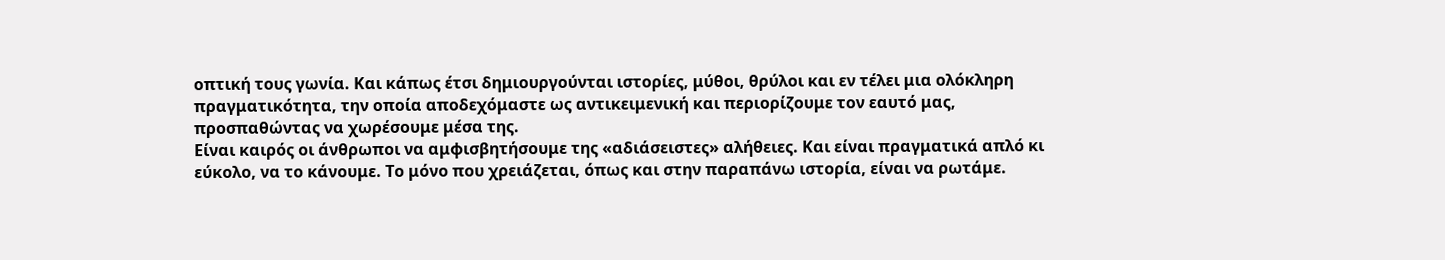οπτική τους γωνία. Και κάπως έτσι δημιουργούνται ιστορίες, μύθοι, θρύλοι και εν τέλει μια ολόκληρη πραγματικότητα, την οποία αποδεχόμαστε ως αντικειμενική και περιορίζουμε τον εαυτό μας, προσπαθώντας να χωρέσουμε μέσα της.
Είναι καιρός οι άνθρωποι να αμφισβητήσουμε της «αδιάσειστες» αλήθειες. Και είναι πραγματικά απλό κι εύκολο, να το κάνουμε. Το μόνο που χρειάζεται, όπως και στην παραπάνω ιστορία, είναι να ρωτάμε.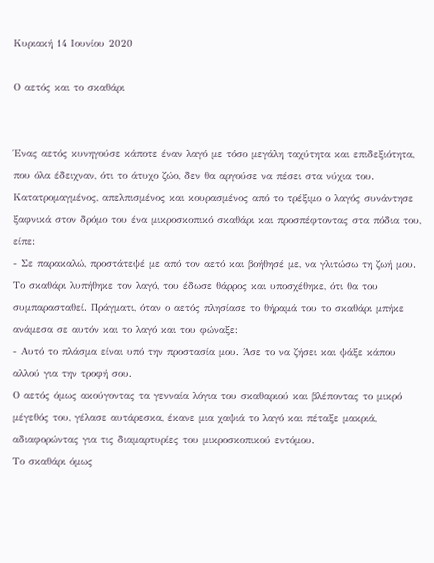Κυριακή 14 Ιουνίου 2020

Ο αετός και το σκαθάρι


Ένας αετός κυνηγούσε κάποτε έναν λαγό με τόσο μεγάλη ταχύτητα και επιδεξιότητα, που όλα έδειχναν, ότι το άτυχο ζώο, δεν θα αργούσε να πέσει στα νύχια του. Κατατρομαγμένος, απελπισμένος και κουρασμένος από το τρέξιμο ο λαγός συνάντησε ξαφνικά στον δρόμο του ένα μικροσκοπικό σκαθάρι και προσπέφτοντας στα πόδια του, είπε:
- Σε παρακαλώ, προστάτεψέ με από τον αετό και βοήθησέ με, να γλιτώσω τη ζωή μου.
Το σκαθάρι λυπήθηκε τον λαγό, του έδωσε θάρρος και υποσχέθηκε, ότι θα του συμπαρασταθεί. Πράγματι, όταν ο αετός πλησίασε το θήραμά του το σκαθάρι μπήκε ανάμεσα σε αυτόν και το λαγό και του φώναξε:
- Αυτό το πλάσμα είναι υπό την προστασία μου. Άσε το να ζήσει και ψάξε κάπου αλλού για την τροφή σου.
Ο αετός όμως ακούγοντας τα γενναία λόγια του σκαθαριού και βλέποντας το μικρό μέγεθός του, γέλασε αυτάρεσκα, έκανε μια χαψιά το λαγό και πέταξε μακριά, αδιαφορώντας για τις διαμαρτυρίες του μικροσκοπικού εντόμου.
Το σκαθάρι όμως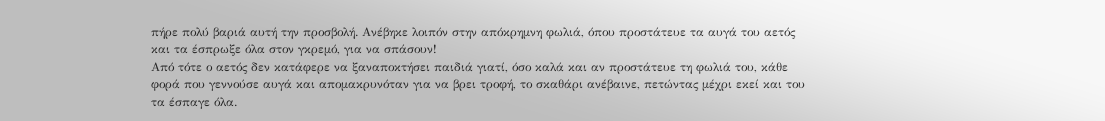πήρε πολύ βαριά αυτή την προσβολή. Ανέβηκε λοιπόν στην απόκρημνη φωλιά, όπου προστάτευε τα αυγά του αετός και τα έσπρωξε όλα στον γκρεμό, για να σπάσουν!
Από τότε ο αετός δεν κατάφερε να ξαναποκτήσει παιδιά γιατί, όσο καλά και αν προστάτευε τη φωλιά του, κάθε φορά που γεννούσε αυγά και απομακρυνόταν για να βρει τροφή, το σκαθάρι ανέβαινε, πετώντας μέχρι εκεί και του τα έσπαγε όλα.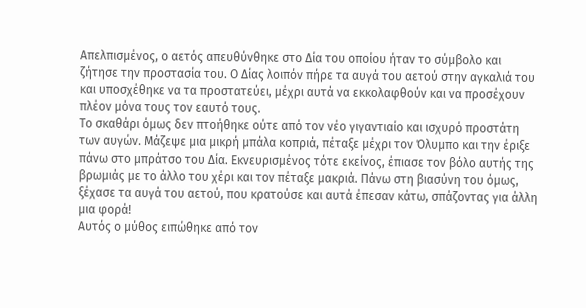Απελπισμένος, ο αετός απευθύνθηκε στο Δία του οποίου ήταν το σύμβολο και ζήτησε την προστασία του. Ο Δίας λοιπόν πήρε τα αυγά του αετού στην αγκαλιά του και υποσχέθηκε να τα προστατεύει, μέχρι αυτά να εκκολαφθούν και να προσέχουν πλέον μόνα τους τον εαυτό τους.
Το σκαθάρι όμως δεν πτοήθηκε ούτε από τον νέο γιγαντιαίο και ισχυρό προστάτη των αυγών. Μάζεψε μια μικρή μπάλα κοπριά, πέταξε μέχρι τον Όλυμπο και την έριξε πάνω στο μπράτσο του Δία. Εκνευρισμένος τότε εκείνος, έπιασε τον βόλο αυτής της βρωμιάς με το άλλο του χέρι και τον πέταξε μακριά. Πάνω στη βιασύνη του όμως, ξέχασε τα αυγά του αετού, που κρατούσε και αυτά έπεσαν κάτω, σπάζοντας για άλλη μια φορά!
Αυτός ο μύθος ειπώθηκε από τον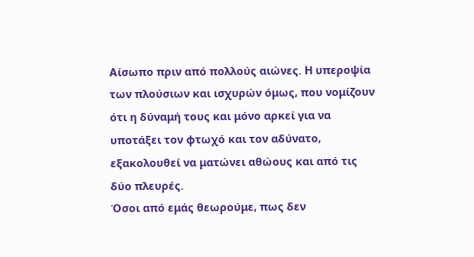Αίσωπο πριν από πολλούς αιώνες. Η υπεροψία των πλούσιων και ισχυρών όμως, που νομίζουν ότι η δύναμή τους και μόνο αρκεί για να υποτάξει τον φτωχό και τον αδύνατο, εξακολουθεί να ματώνει αθώους και από τις δύο πλευρές.
Όσοι από εμάς θεωρούμε, πως δεν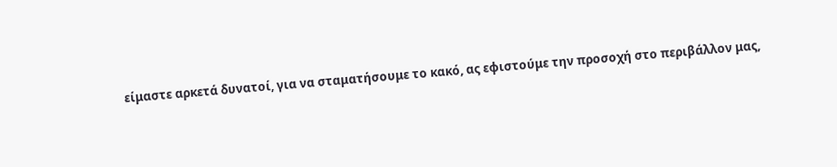είμαστε αρκετά δυνατοί, για να σταματήσουμε το κακό, ας εφιστούμε την προσοχή στο περιβάλλον μας,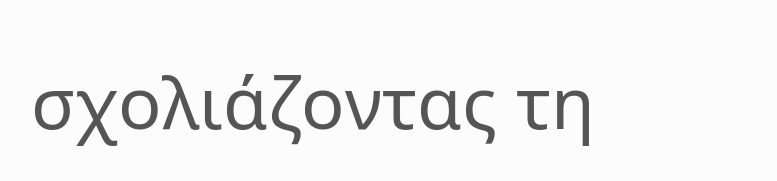σχολιάζοντας τη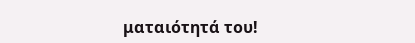ματαιότητά του!